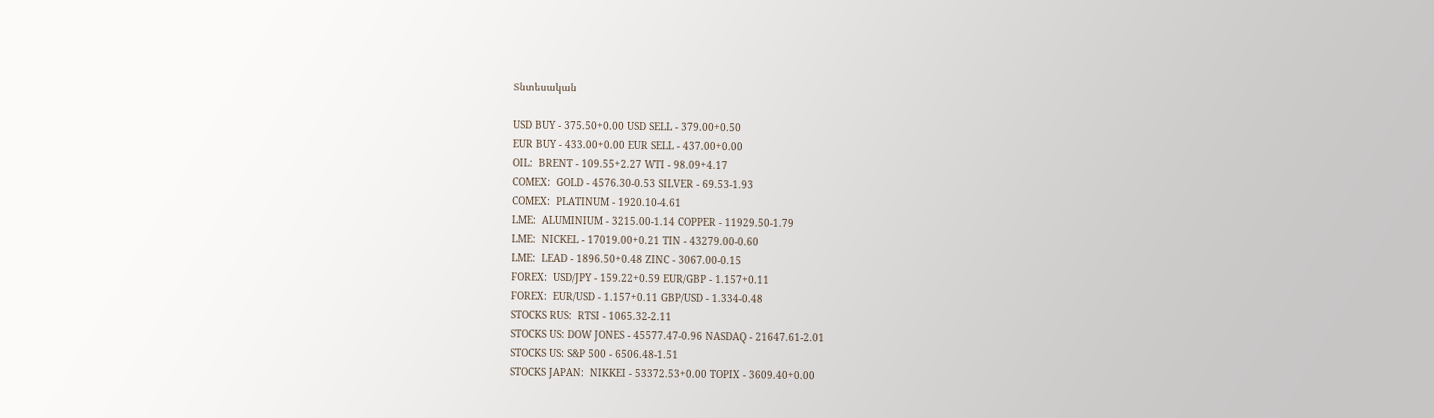Տնտեսական

USD BUY - 375.50+0.00 USD SELL - 379.00+0.50
EUR BUY - 433.00+0.00 EUR SELL - 437.00+0.00
OIL:  BRENT - 109.55+2.27 WTI - 98.09+4.17
COMEX:  GOLD - 4576.30-0.53 SILVER - 69.53-1.93
COMEX:  PLATINUM - 1920.10-4.61
LME:  ALUMINIUM - 3215.00-1.14 COPPER - 11929.50-1.79
LME:  NICKEL - 17019.00+0.21 TIN - 43279.00-0.60
LME:  LEAD - 1896.50+0.48 ZINC - 3067.00-0.15
FOREX:  USD/JPY - 159.22+0.59 EUR/GBP - 1.157+0.11
FOREX:  EUR/USD - 1.157+0.11 GBP/USD - 1.334-0.48
STOCKS RUS:  RTSI - 1065.32-2.11
STOCKS US: DOW JONES - 45577.47-0.96 NASDAQ - 21647.61-2.01
STOCKS US: S&P 500 - 6506.48-1.51
STOCKS JAPAN:  NIKKEI - 53372.53+0.00 TOPIX - 3609.40+0.00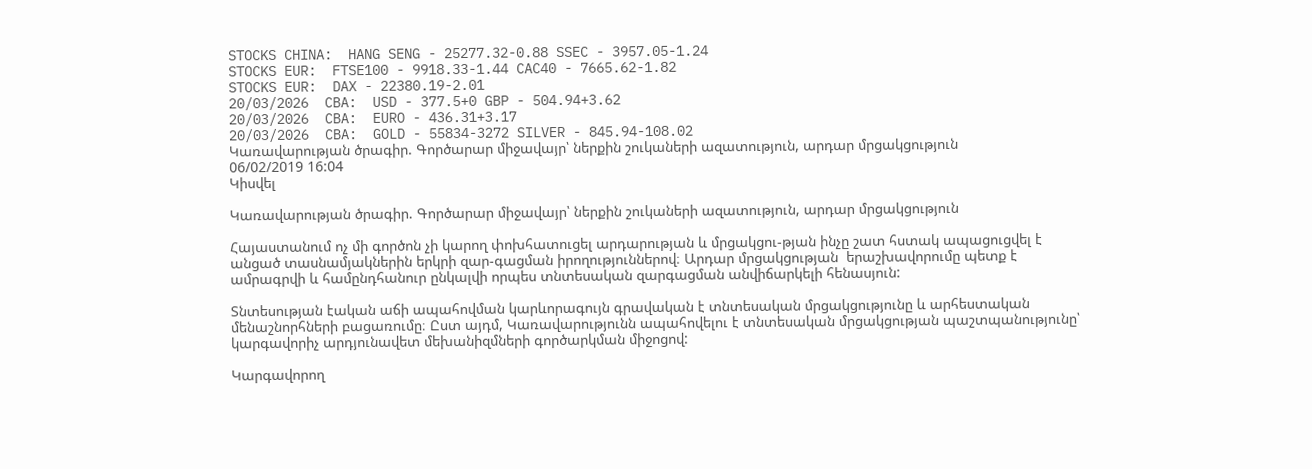STOCKS CHINA:  HANG SENG - 25277.32-0.88 SSEC - 3957.05-1.24
STOCKS EUR:  FTSE100 - 9918.33-1.44 CAC40 - 7665.62-1.82
STOCKS EUR:  DAX - 22380.19-2.01
20/03/2026  CBA:  USD - 377.5+0 GBP - 504.94+3.62
20/03/2026  CBA:  EURO - 436.31+3.17
20/03/2026  CBA:  GOLD - 55834-3272 SILVER - 845.94-108.02
Կառավարության ծրագիր. Գործարար միջավայր՝ ներքին շուկաների ազատություն, արդար մրցակցություն
06/02/2019 16:04
Կիսվել

Կառավարության ծրագիր. Գործարար միջավայր՝ ներքին շուկաների ազատություն, արդար մրցակցություն

Հայաստանում ոչ մի գործոն չի կարող փոխհատուցել արդարության և մրցակցու-թյան ինչը շատ հստակ ապացուցվել է անցած տասնամյակներին երկրի զար-գացման իրողություններով։ Արդար մրցակցության  երաշխավորումը պետք է ամրագրվի և համընդհանուր ընկալվի որպես տնտեսական զարգացման անվիճարկելի հենասյուն:

Տնտեսության էական աճի ապահովման կարևորագույն գրավական է տնտեսական մրցակցությունը և արհեստական մենաշնորհների բացառումը։ Ըստ այդմ, Կառավարությունն ապահովելու է տնտեսական մրցակցության պաշտպանությունը՝ կարգավորիչ արդյունավետ մեխանիզմների գործարկման միջոցով:

Կարգավորող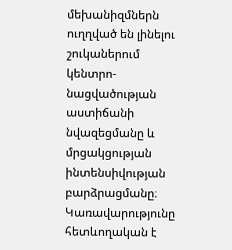մեխանիզմներն ուղղված են լինելու շուկաներում կենտրո-նացվածության աստիճանի նվազեցմանը և մրցակցության ինտենսիվության բարձրացմանը։ Կառավարությունը հետևողական է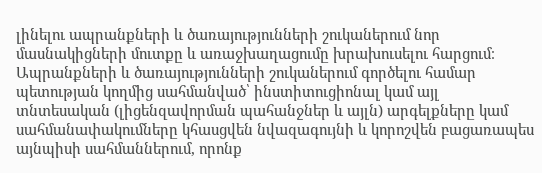լինելու ապրանքների և ծառայությունների շուկաներում նոր մասնակիցների մուտքը և առաջխաղացումը խրախուսելու հարցում։ Ապրանքների և ծառայությունների շուկաներում գործելու համար պետության կողմից սահմանված՝ ինստիտուցիոնալ կամ այլ տնտեսական (լիցենզավորման պահանջներ և այլն) արգելքները կամ սահմանափակումները կհասցվեն նվազագույնի և կորոշվեն բացառապես այնպիսի սահմաններում, որոնք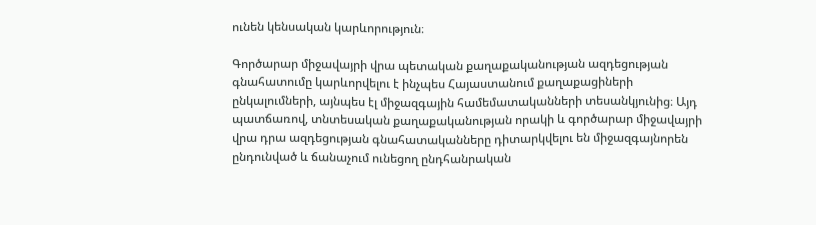ունեն կենսական կարևորություն։

Գործարար միջավայրի վրա պետական քաղաքականության ազդեցության գնահատումը կարևորվելու է ինչպես Հայաստանում քաղաքացիների ընկալումների, այնպես էլ միջազգային համեմատականների տեսանկյունից։ Այդ պատճառով, տնտեսական քաղաքականության որակի և գործարար միջավայրի վրա դրա ազդեցության գնահատականները դիտարկվելու են միջազգայնորեն ընդունված և ճանաչում ունեցող ընդհանրական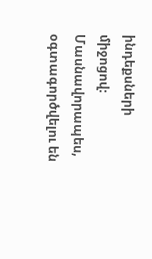ինդեքսների միջոցով։ Մասնավորապես, օգտագործվելու են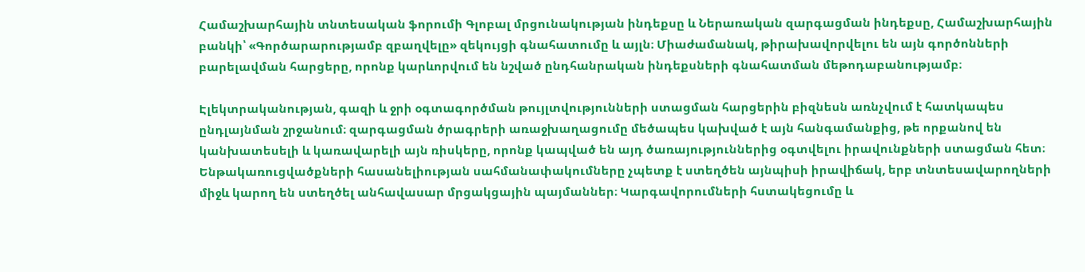Համաշխարհային տնտեսական ֆորումի Գլոբալ մրցունակության ինդեքսը և Ներառական զարգացման ինդեքսը, Համաշխարհային բանկի՝ «Գործարարությամբ զբաղվելը» զեկույցի գնահատումը և այլն։ Միաժամանակ, թիրախավորվելու են այն գործոնների բարելավման հարցերը, որոնք կարևորվում են նշված ընդհանրական ինդեքսների գնահատման մեթոդաբանությամբ։

Էլեկտրականության, գազի և ջրի օգտագործման թույլտվությունների ստացման հարցերին բիզնեսն առնչվում է հատկապես ընդլայնման շրջանում։ զարգացման ծրագրերի առաջխաղացումը մեծապես կախված է այն հանգամանքից, թե որքանով են կանխատեսելի և կառավարելի այն ռիսկերը, որոնք կապված են այդ ծառայություններից օգտվելու իրավունքների ստացման հետ։ Ենթակառուցվածքների հասանելիության սահմանափակումները չպետք է ստեղծեն այնպիսի իրավիճակ, երբ տնտեսավարողների միջև կարող են ստեղծել անհավասար մրցակցային պայմաններ։ Կարգավորումների հստակեցումը և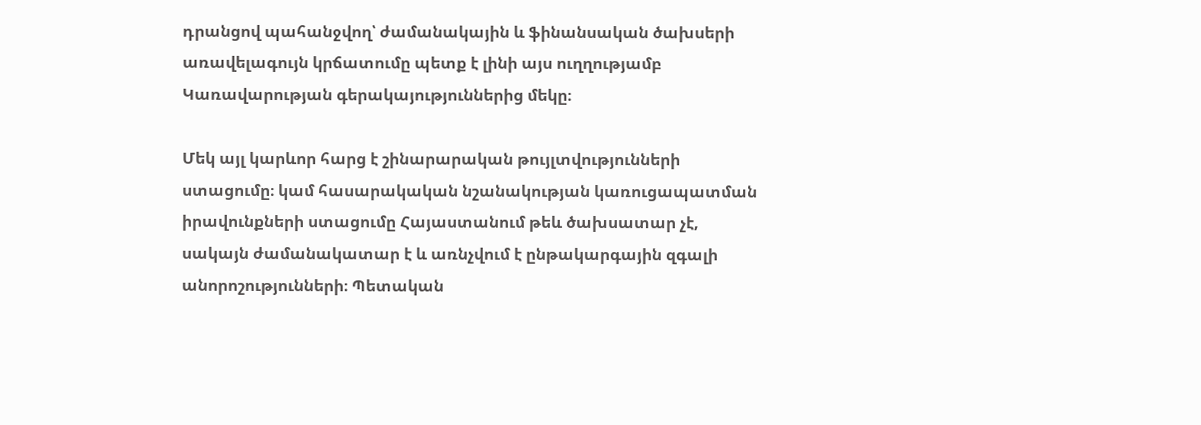դրանցով պահանջվող՝ ժամանակային և ֆինանսական ծախսերի առավելագույն կրճատումը պետք է լինի այս ուղղությամբ Կառավարության գերակայություններից մեկը։

Մեկ այլ կարևոր հարց է շինարարական թույլտվությունների ստացումը։ կամ հասարակական նշանակության կառուցապատման իրավունքների ստացումը Հայաստանում թեև ծախսատար չէ, սակայն ժամանակատար է և առնչվում է ընթակարգային զգալի անորոշությունների։ Պետական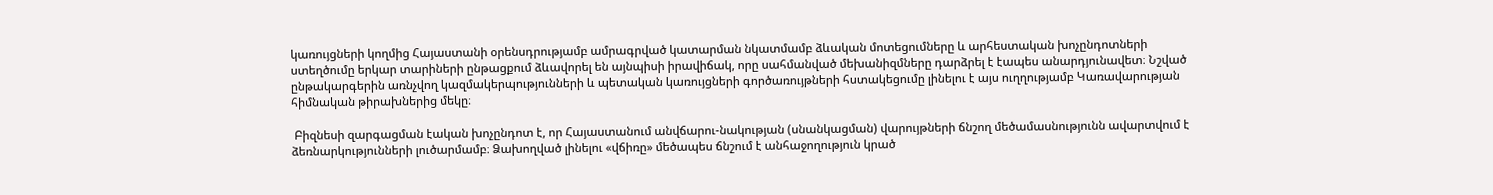կառույցների կողմից Հայաստանի օրենսդրությամբ ամրագրված կատարման նկատմամբ ձևական մոտեցումները և արհեստական խոչընդոտների ստեղծումը երկար տարիների ընթացքում ձևավորել են այնպիսի իրավիճակ, որը սահմանված մեխանիզմները դարձրել է էապես անարդյունավետ։ Նշված ընթակարգերին առնչվող կազմակերպությունների և պետական կառույցների գործառույթների հստակեցումը լինելու է այս ուղղությամբ Կառավարության հիմնական թիրախներից մեկը։

 Բիզնեսի զարգացման էական խոչընդոտ է, որ Հայաստանում անվճարու-նակության (սնանկացման) վարույթների ճնշող մեծամասնությունն ավարտվում է ձեռնարկությունների լուծարմամբ։ Ձախողված լինելու «վճիռը» մեծապես ճնշում է անհաջողություն կրած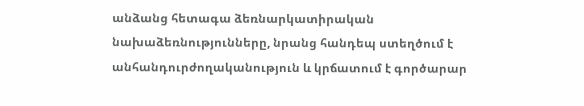անձանց հետագա ձեռնարկատիրական նախաձեռնությունները, նրանց հանդեպ ստեղծում է անհանդուրժողականություն և կրճատում է գործարար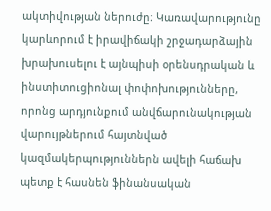ակտիվության ներուժը։ Կառավարությունը կարևորում է իրավիճակի շրջադարձային խրախուսելու է այնպիսի օրենսդրական և ինստիտուցիոնալ փոփոխությունները, որոնց արդյունքում անվճարունակության վարույթներում հայտնված կազմակերպություններն ավելի հաճախ պետք է հասնեն ֆինանսական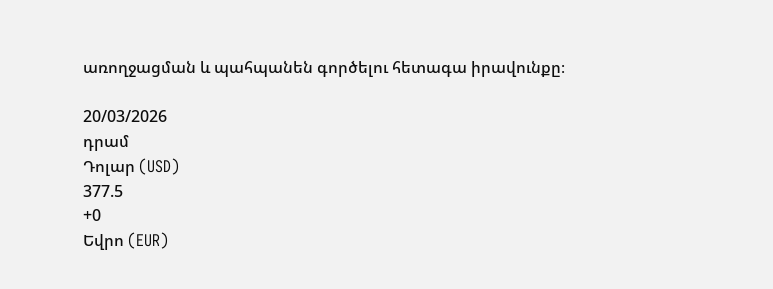առողջացման և պահպանեն գործելու հետագա իրավունքը։

20/03/2026
դրամ
Դոլար (USD)
377.5
+0
Եվրո (EUR)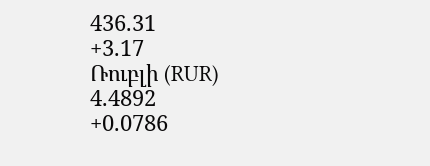436.31
+3.17
Ռուբլի (RUR)
4.4892
+0.0786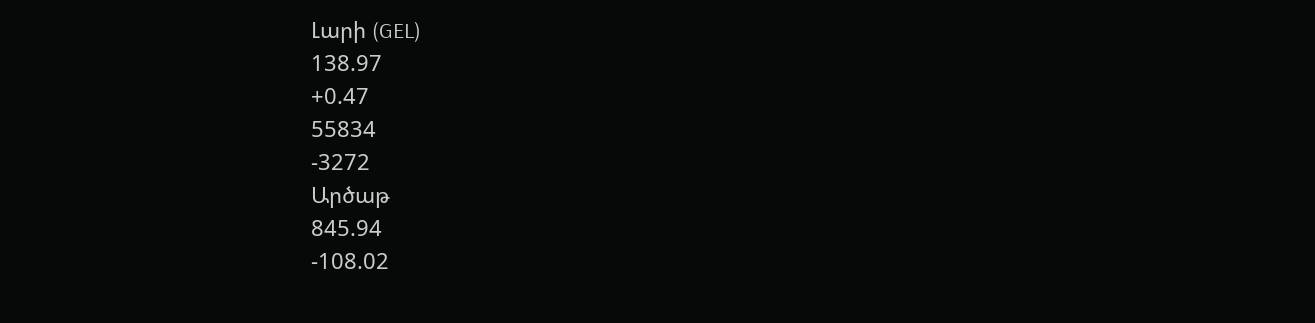Լարի (GEL)
138.97
+0.47
55834
-3272
Արծաթ
845.94
-108.02